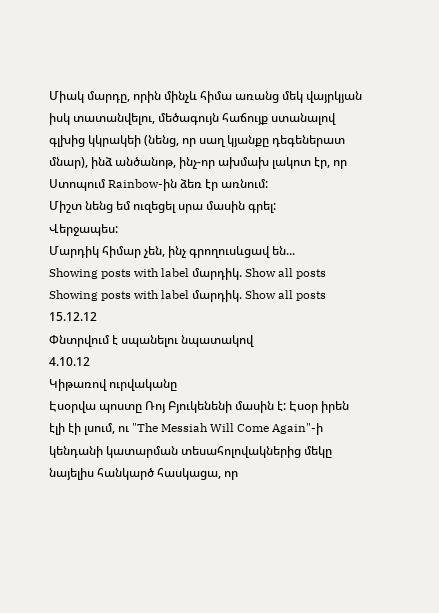Միակ մարդը, որին մինչև հիմա առանց մեկ վայրկյան իսկ տատանվելու, մեծագույն հաճույք ստանալով գլխից կկրակեի (նենց, որ սաղ կյանքը դեգեներատ մնար), ինձ անծանոթ, ինչ-որ ախմախ լակոտ էր, որ Ստոպում Rainbow-ին ձեռ էր առնում:
Միշտ նենց եմ ուզեցել սրա մասին գրել:
Վերջապես:
Մարդիկ հիմար չեն, ինչ գրողուսևցավ են...
Showing posts with label մարդիկ. Show all posts
Showing posts with label մարդիկ. Show all posts
15.12.12
Փնտրվում է սպանելու նպատակով
4.10.12
Կիթառով ուրվականը
Էսօրվա պոստը Ռոյ Բյուկենենի մասին է: Էսօր իրեն էլի էի լսում, ու "The Messiah Will Come Again"-ի կենդանի կատարման տեսահոլովակներից մեկը նայելիս հանկարծ հասկացա, որ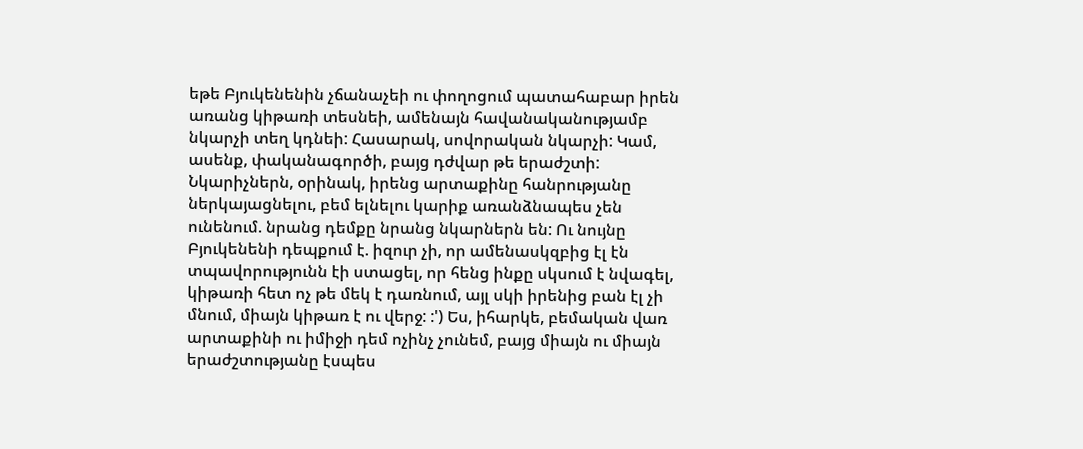եթե Բյուկենենին չճանաչեի ու փողոցում պատահաբար իրեն առանց կիթառի տեսնեի, ամենայն հավանականությամբ նկարչի տեղ կդնեի: Հասարակ, սովորական նկարչի: Կամ, ասենք, փականագործի, բայց դժվար թե երաժշտի:
Նկարիչներն, օրինակ, իրենց արտաքինը հանրությանը ներկայացնելու, բեմ ելնելու կարիք առանձնապես չեն ունենում. նրանց դեմքը նրանց նկարներն են: Ու նույնը Բյուկենենի դեպքում է. իզուր չի, որ ամենասկզբից էլ էն տպավորությունն էի ստացել, որ հենց ինքը սկսում է նվագել, կիթառի հետ ոչ թե մեկ է դառնում, այլ սկի իրենից բան էլ չի մնում, միայն կիթառ է ու վերջ: :') Ես, իհարկե, բեմական վառ արտաքինի ու իմիջի դեմ ոչինչ չունեմ, բայց միայն ու միայն երաժշտությանը էսպես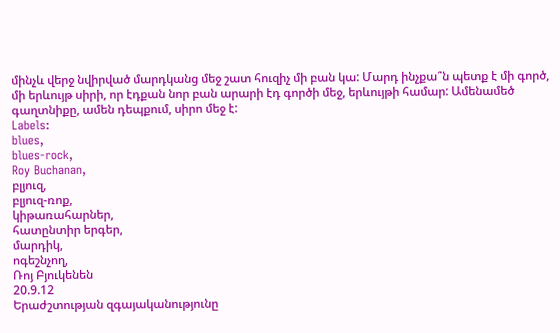մինչև վերջ նվիրված մարդկանց մեջ շատ հուզիչ մի բան կա: Մարդ ինչքա՞ն պետք է մի գործ, մի երևույթ սիրի, որ էդքան նոր բան արարի էդ գործի մեջ, երևույթի համար: Ամենամեծ գաղտնիքը, ամեն դեպքում, սիրո մեջ է:
Labels:
blues,
blues-rock,
Roy Buchanan,
բլյուզ,
բլյուզ-ռոք,
կիթառահարներ,
հատընտիր երգեր,
մարդիկ,
ոգեշնչող,
Ռոյ Բյուկենեն
20.9.12
Երաժշտության զգայականությունը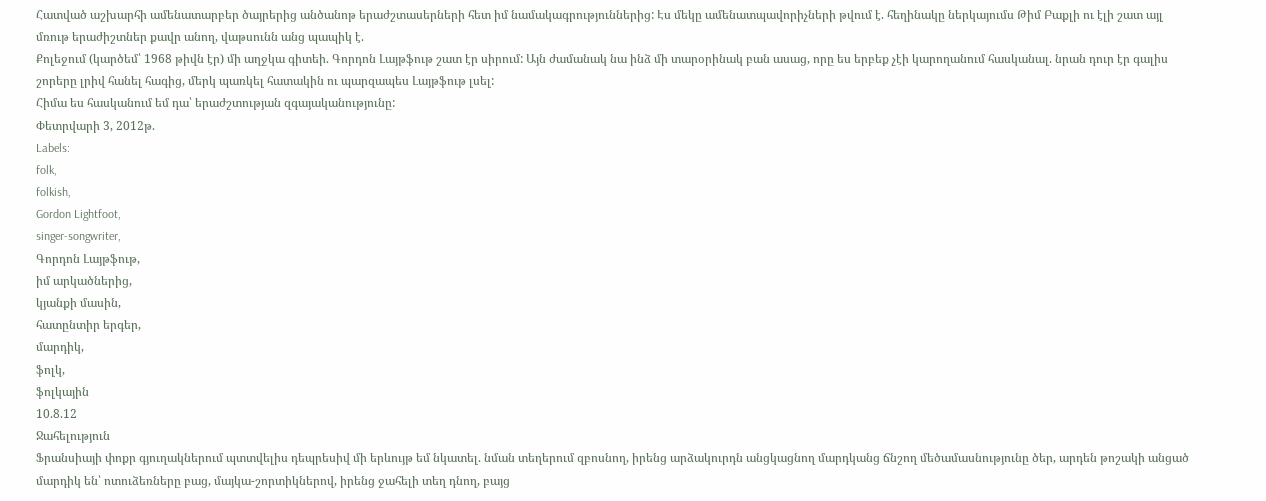Հատված աշխարհի ամենատարբեր ծայրերից անծանոթ երաժշտասերների հետ իմ նամակագրություններից: Էս մեկը ամենատպավորիչների թվում է. հեղինակը ներկայումս Թիմ Բաքլի ու էլի շատ այլ մռութ երաժիշտներ քավր անող, վաթսունն անց պապիկ է.
Քոլեջում (կարծեմ՝ 1968 թիվն էր) մի աղջկա գիտեի. Գորդոն Լայթֆութ շատ էր սիրում: Այն ժամանակ նա ինձ մի տարօրինակ բան ասաց, որը ես երբեք չէի կարողանում հասկանալ. նրան դուր էր գալիս շորերը լրիվ հանել հագից, մերկ պառկել հատակին ու պարզապես Լայթֆութ լսել:
Հիմա ես հասկանում եմ դա՝ երաժշտության զգայականությունը:
Փետրվարի 3, 2012թ.
Labels:
folk,
folkish,
Gordon Lightfoot,
singer-songwriter,
Գորդոն Լայթֆութ,
իմ արկածներից,
կյանքի մասին,
հատընտիր երգեր,
մարդիկ,
ֆոլկ,
ֆոլկային
10.8.12
Ջահելություն
Ֆրանսիայի փոքր գյուղակներում պտտվելիս դեպրեսիվ մի երևույթ եմ նկատել. նման տեղերում զբոսնող, իրենց արձակուրդն անցկացնող մարդկանց ճնշող մեծամասնությունը ծեր, արդեն թոշակի անցած մարդիկ են՝ ոտուձեռները բաց, մայկա-շորտիկներով, իրենց ջահելի տեղ դնող, բայց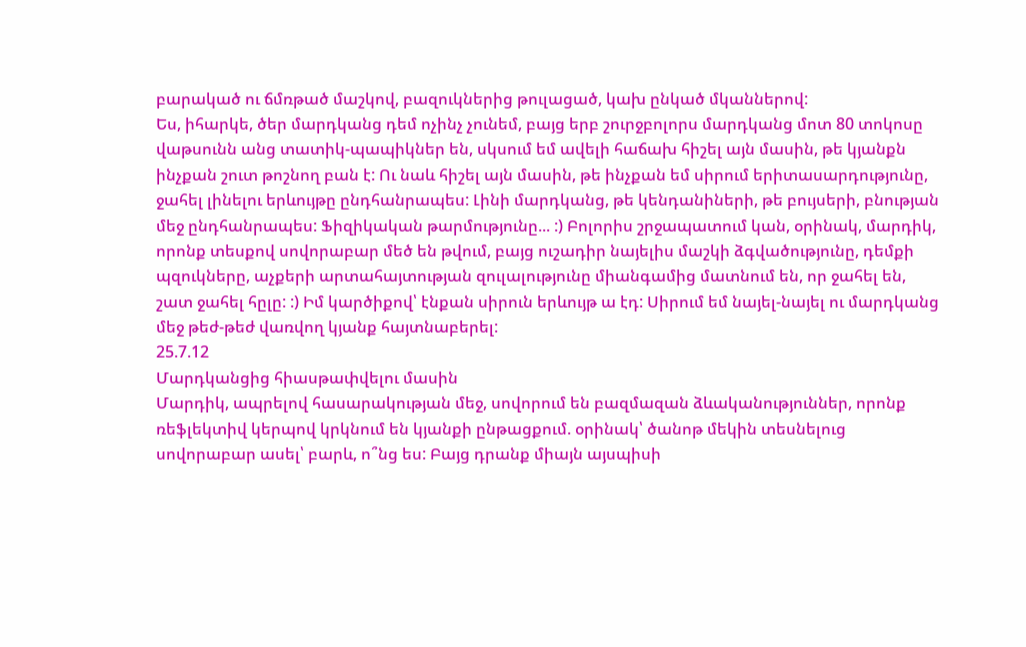բարակած ու ճմռթած մաշկով, բազուկներից թուլացած, կախ ընկած մկաններով:
Ես, իհարկե, ծեր մարդկանց դեմ ոչինչ չունեմ, բայց երբ շուրջբոլորս մարդկանց մոտ 80 տոկոսը վաթսունն անց տատիկ-պապիկներ են, սկսում եմ ավելի հաճախ հիշել այն մասին, թե կյանքն ինչքան շուտ թոշնող բան է: Ու նաև հիշել այն մասին, թե ինչքան եմ սիրում երիտասարդությունը, ջահել լինելու երևույթը ընդհանրապես: Լինի մարդկանց, թե կենդանիների, թե բույսերի, բնության մեջ ընդհանրապես: Ֆիզիկական թարմությունը... :) Բոլորիս շրջապատում կան, օրինակ, մարդիկ, որոնք տեսքով սովորաբար մեծ են թվում, բայց ուշադիր նայելիս մաշկի ձգվածությունը, դեմքի պզուկները, աչքերի արտահայտության զուլալությունը միանգամից մատնում են, որ ջահել են, շատ ջահել հըլը: :) Իմ կարծիքով՝ էնքան սիրուն երևույթ ա էդ: Սիրում եմ նայել-նայել ու մարդկանց մեջ թեժ-թեժ վառվող կյանք հայտնաբերել:
25.7.12
Մարդկանցից հիասթափվելու մասին
Մարդիկ, ապրելով հասարակության մեջ, սովորում են բազմազան ձևականություններ, որոնք ռեֆլեկտիվ կերպով կրկնում են կյանքի ընթացքում. օրինակ՝ ծանոթ մեկին տեսնելուց սովորաբար ասել՝ բարև, ո՞նց ես: Բայց դրանք միայն այսպիսի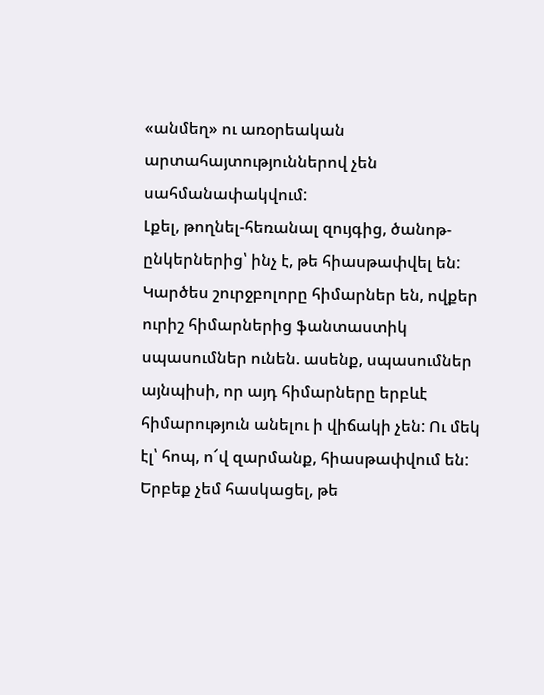«անմեղ» ու առօրեական արտահայտություններով չեն սահմանափակվում:
Լքել, թողնել-հեռանալ զույգից, ծանոթ-ընկերներից՝ ինչ է, թե հիասթափվել են: Կարծես շուրջբոլորը հիմարներ են, ովքեր ուրիշ հիմարներից ֆանտաստիկ սպասումներ ունեն. ասենք, սպասումներ այնպիսի, որ այդ հիմարները երբևէ հիմարություն անելու ի վիճակի չեն: Ու մեկ էլ՝ հոպ, ո՜վ զարմանք, հիասթափվում են:
Երբեք չեմ հասկացել, թե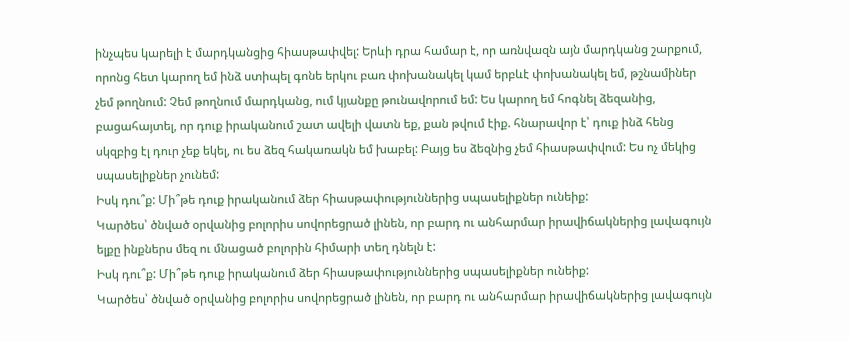ինչպես կարելի է մարդկանցից հիասթափվել: Երևի դրա համար է, որ առնվազն այն մարդկանց շարքում, որոնց հետ կարող եմ ինձ ստիպել գոնե երկու բառ փոխանակել կամ երբևէ փոխանակել եմ, թշնամիներ չեմ թողնում: Չեմ թողնում մարդկանց, ում կյանքը թունավորում եմ: Ես կարող եմ հոգնել ձեզանից, բացահայտել, որ դուք իրականում շատ ավելի վատն եք, քան թվում էիք. հնարավոր է՝ դուք ինձ հենց սկզբից էլ դուր չեք եկել, ու ես ձեզ հակառակն եմ խաբել: Բայց ես ձեզնից չեմ հիասթափվում: Ես ոչ մեկից սպասելիքներ չունեմ:
Իսկ դու՞ք: Մի՞թե դուք իրականում ձեր հիասթափություններից սպասելիքներ ունեիք:
Կարծես՝ ծնված օրվանից բոլորիս սովորեցրած լինեն, որ բարդ ու անհարմար իրավիճակներից լավագույն ելքը ինքներս մեզ ու մնացած բոլորին հիմարի տեղ դնելն է:
Իսկ դու՞ք: Մի՞թե դուք իրականում ձեր հիասթափություններից սպասելիքներ ունեիք:
Կարծես՝ ծնված օրվանից բոլորիս սովորեցրած լինեն, որ բարդ ու անհարմար իրավիճակներից լավագույն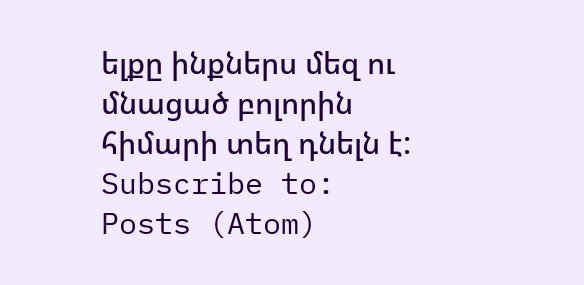ելքը ինքներս մեզ ու մնացած բոլորին հիմարի տեղ դնելն է:
Subscribe to:
Posts (Atom)